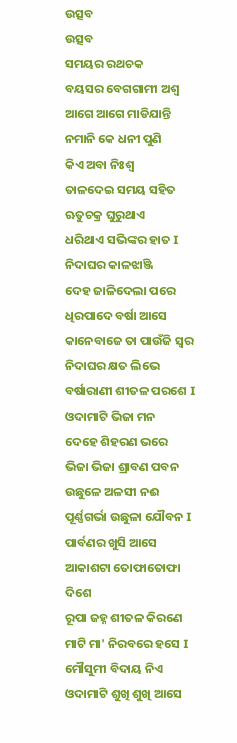ଉତ୍ସବ
ଉତ୍ସବ
ସମୟର ରଥଚକ
ବୟସର ବେଗଗାମୀ ଅଶ୍ୱ
ଆଗେ ଆଗେ ମାଡିଯାନ୍ତି
ନମାନି କେ ଧନୀ ପୁଣି
କିଏ ଅବା ନିଃଶ୍ୱ
ତାଳଦେଇ ସମୟ ସହିତ
ଋତୁଚକ୍ର ଘୁରୁଥାଏ
ଧରିଥାଏ ସଭିଙ୍କର ହାତ I
ନିଦାଘର କାଳଝାଞ୍ଜି
ଦେହ ଜାଳିଦେଲା ପରେ
ଧିରପାଦେ ବର୍ଷା ଆସେ
କାନେବାଜେ ତା ପାଉଁଜି ସ୍ୱର
ନିଦାଘର କ୍ଷତ ଲିଭେ
ବର୍ଷାରାଣୀ ଶୀତଳ ପରଶେ I
ଓଦାମାଟି ଭିଜା ମନ
ଦେହେ ଶିହରଣ ଭରେ
ଭିଜା ଭିଜା ଶ୍ରାବଣ ପବନ
ଉଛୁଳେ ଅଳସୀ ନଈ
ପୂର୍ଣ୍ଣଗର୍ଭା ଉଛୁଳା ଯୌବନ I
ପାର୍ବଣର ଖୁସି ଆସେ
ଆକାଶଟା ତୋଫାତୋଫା ଦିଶେ
ରୂପା ଜହ୍ନ ଶୀତଳ କିରଣେ
ମାଟି ମା' ନିରବରେ ହସେ I
ମୌସୁମୀ ବିଦାୟ ନିଏ
ଓଦାମାଟି ଶୁଖି ଶୁଖି ଆସେ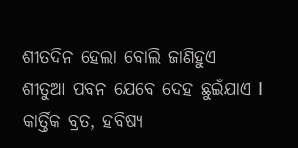ଶୀତଦିନ ହେଲା ବୋଲି ଜାଣିହୁଏ
ଶୀତୁଆ ପବନ ଯେବେ ଦେହ ଛୁଇଁଯାଏ I
କାର୍ତ୍ତିକ ବ୍ରତ, ହବିଷ୍ୟ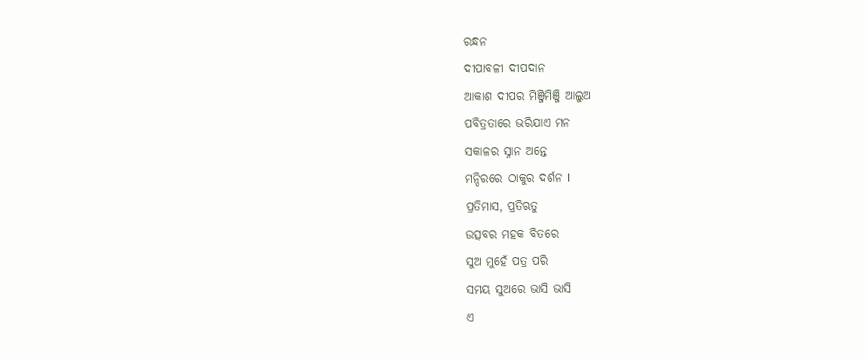ରନ୍ଧନ
ଦୀପାବଳୀ ଦୀପଦାନ
ଆକାଶ ଦୀପର ମିଞ୍ଜିମିଞ୍ଜି ଆଲୁଅ
ପବିତ୍ରତାରେ ଭରିଯାଏ ମନ
ସକାଳର ସ୍ନାନ ଅନ୍ତେ
ମନ୍ଦିରରେ ଠାକୁର ଦର୍ଶନ I
ପ୍ରତିମାସ, ପ୍ରତିଋତୁ
ଉତ୍ସବର ମହକ ବିତରେ
ସୁଅ ମୁହେଁ ପତ୍ର ପରି
ସମୟ ସୁଅରେ ଭାସି ଭାସି
ଏ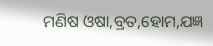ମଣିଷ ଓଷା,ବ୍ରତ,ହୋମ,ଯଜ୍ଞ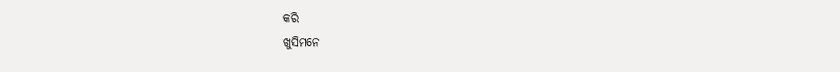କରି
ଖୁସିମନେ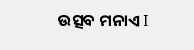ଉତ୍ସବ ମନାଏ I